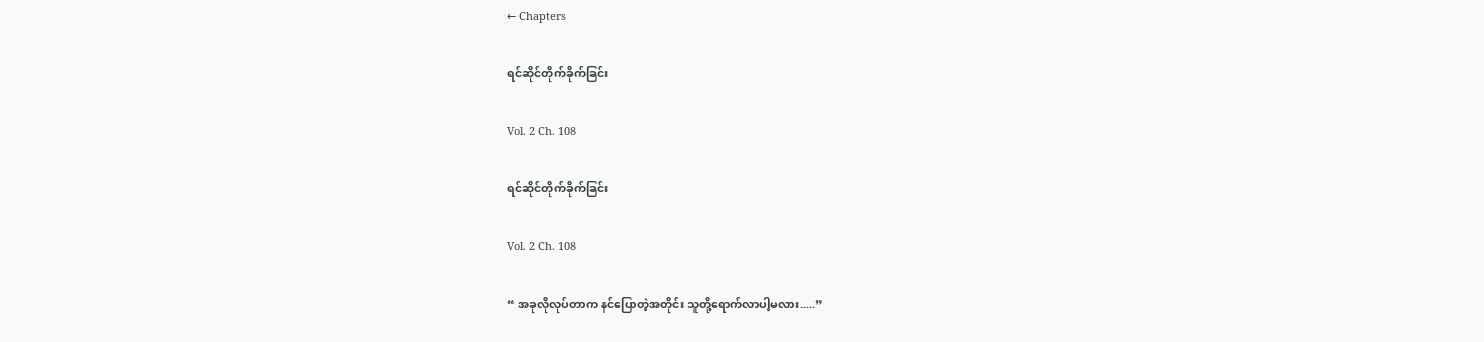← Chapters

ရင်‌ဆိုင်တိုက်ခိုက်ခြင်း

Vol. 2 Ch. 108

ရင်‌ဆိုင်တိုက်ခိုက်ခြင်း

Vol. 2 Ch. 108

“ အခုလိုလုပ်တာက နင်ပြောတဲ့အတိုင်း သူတို့ရောက်လာပါ့မလား.....”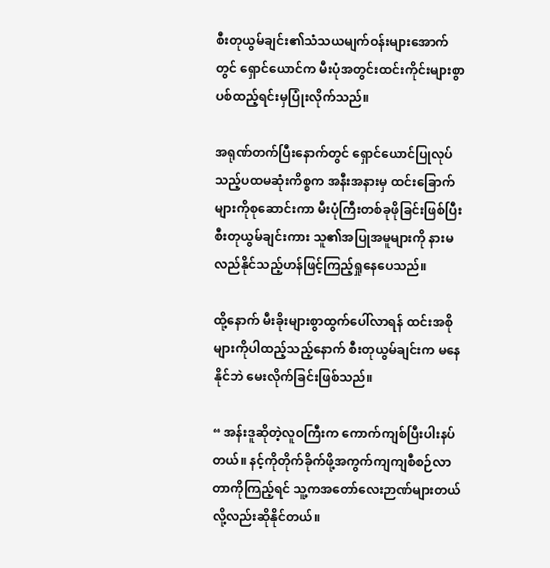စီးတုယွမ်ချင်း၏သံသယမျက်ဝန်းများအောက်တွင် ရှောင်‌ယောင်က မီးပုံအတွင်းထင်းကိုင်းများစွာပစ်ထည့်ရင်းမှပြုံးလိုက်သည်။

အရုဏ်တက်ပြီးနောက်တွင် ရှောင်ယောင်ပြုလုပ်သည့်ပထမဆုံးကိစ္စက အနီးအနားမှ ထင်းခြောက်များကိုစုဆောင်းကာ မီးပုံကြီးတစ်ခုဖိုခြင်းဖြစ်ပြီး စီးတုယွမ်ချင်းကား သူ၏အပြုအမူများကို နားမလည်နိုင်သည့်ဟန်ဖြင့်ကြည့်ရှုနေပေသည်။

ထို့နောက် မီးခိုးများစွာထွက်ပေါ်လာရန် ထင်းအစိုများကိုပါထည့်သည့်နောက် စီးတုယွမ်ချင်းက မနေနိုင်ဘဲ မေးလိုက်ခြင်းဖြစ်သည်။

“ အန်းဒူဆိုတဲ့လူဝကြီးက ကောက်ကျစ်ပြီးပါးနပ်တယ်။ နင့်ကိုတိုက်ခိုက်ဖို့အကွက်ကျကျစီစဉ်လာတာကိုကြည့်ရင် သူ့ကအ‌တော်‌လေးဉာဏ်များတယ်လို့လည်းဆိုနိုင်တယ်။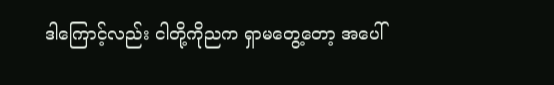ဒါကြောင့်လည်း ငါတို့ကိုညက ရှာမတွေ့တော့ အပေါ်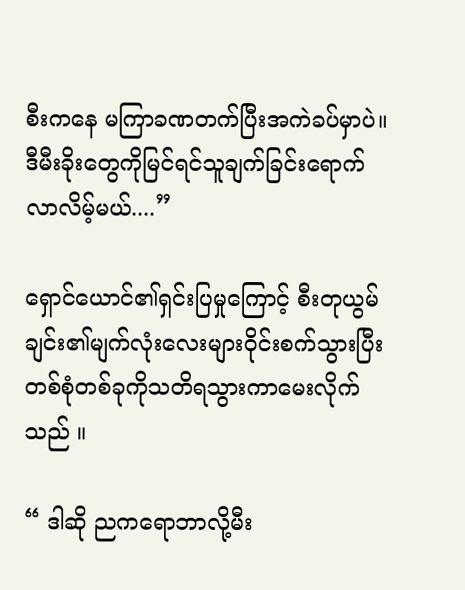စီးကနေ မကြာခဏတက်ပြီးအကဲခပ်မှာပဲ။ ဒီမီးခိုးတွေကိုမြင်ရင်သူချက်ခြင်းရောက်လာလိမ့်မယ်....”

ရှောင်ယောင်၏ရှင်းပြမှုကြောင့် စီးတုယွမ်ချင်း၏မျက်လုံးလေးများဝိုင်းစက်သွားပြီး တစ်စုံတစ်ခုကိုသတိရသွားကာမေးလိုက်သည် ။

“ ဒါဆို ညကရောဘာလို့မီး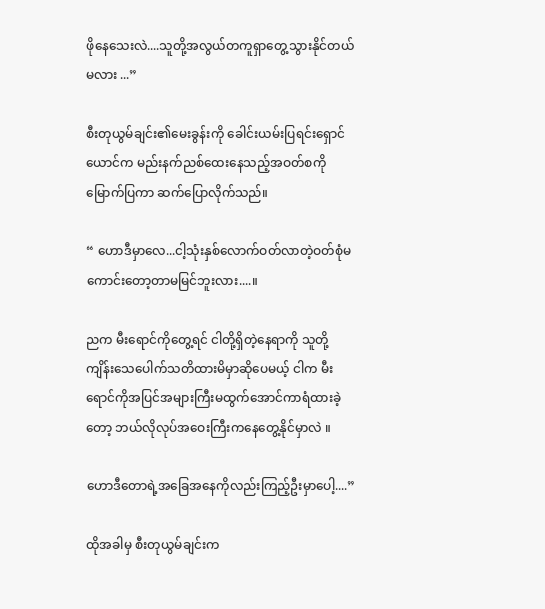ဖိုနေသေးလဲ....သူတို့အလွယ်တကူရှာတွေ့သွားနိုင်တယ်မလား ...”

စီးတုယွမ်ချင်း၏မေးခွန်းကို ‌ခေါင်းယမ်းပြရင်းရှောင်ယောင်က မည်းနက်ညစ်ထေးနေသည့်အဝတ်စကိုမြောက်ပြကာ ဆက်ပြောလိုက်သည်။

“ ဟောဒီမှာလေ...ငါ့သုံးနှစ်လောက်ဝတ်လာတဲ့ဝတ်စုံမကောင်းတော့တာမမြင်ဘူးလား....။

ညက မီးရောင်ကိုတွေ့ရင် ငါတို့ရှိတဲ့နေရာကို သူတို့ကျိန်းသေပေါက်သတိထားမိမှာဆိုပေမယ့် ငါက မီးရောင်ကိုအပြင်အများကြီးမထွက်အောင်ကာရံထားခဲ့တော့ ဘယ်လိုလုပ်အဝေးကြီးကနေတွေ့နိုင်မှာလဲ ။

ဟောဒီတောရဲ့အခြေအနေကိုလည်းကြည့်ဦးမှာပေါ့....”

ထိုအခါမှ စီးတုယွမ်ချင်းက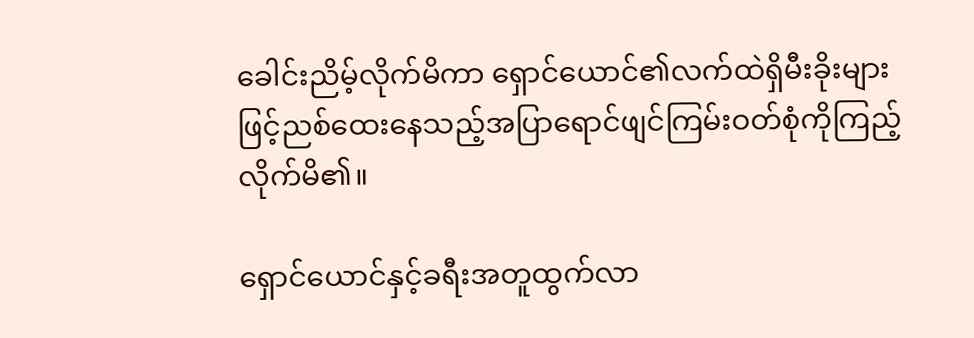ခေါင်းညိမ့်လိုက်မိကာ ရှောင်ယောင်၏လက်ထဲရှိမီးခိုးများဖြင့်ညစ်ထေးနေသည့်အပြာရောင်ဖျင်ကြမ်းဝတ်စုံကိုကြည့်လိုက်မိ၏။

ရှောင်ယောင်နှင့်ခရီးအတူထွက်လာ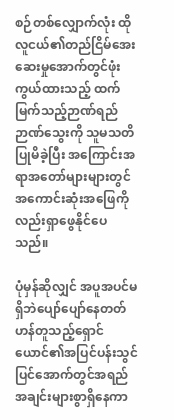စဉ်တစ်လျှောက်လုံး ထိုလူငယ်၏တည်ငြိမ်အေးဆေးမှုအောက်တွင်ဖုံးကွယ်ထားသည့် ထက်မြက်သည့်ဉာဏ်ရည်ဉာဏ်သွေးကို သူမ‌သတိပြုမိခဲ့ပြီး အကြောင်းအရာအတော်များများတွင် အကောင်းဆုံးအဖြေကိုလည်းရှာဖွေနိုင်ပေသည်။

ပုံမှန်ဆိုလျှင် အပူအပင်မရှိဘဲပျော်ပျော်နေတတ်ဟန်တူသည့်ရှောင်ယောင်၏အပြင်ပန်းသွင်ပြင်အောက်တွင်အရည်အချင်းများစွာရှိနေကာ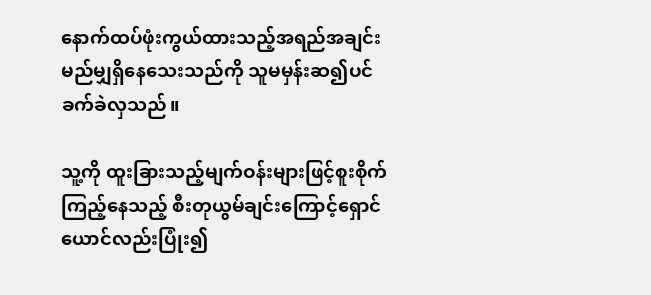နောက်ထပ်ဖုံးကွယ်ထားသည့်အရည်အချင်းမည်မျှရှိနေသေးသည်ကို သူမမှန်းဆ၍ပင်ခက်ခဲလှသည်။

သူ့ကို ထူးခြားသည့်မျက်ဝန်းများဖြင့်စူးစိုက်ကြည့်နေသည့် စီးတုယွမ်ချင်းကြောင့်ရှောင်ယောင်လည်းပြုံး၍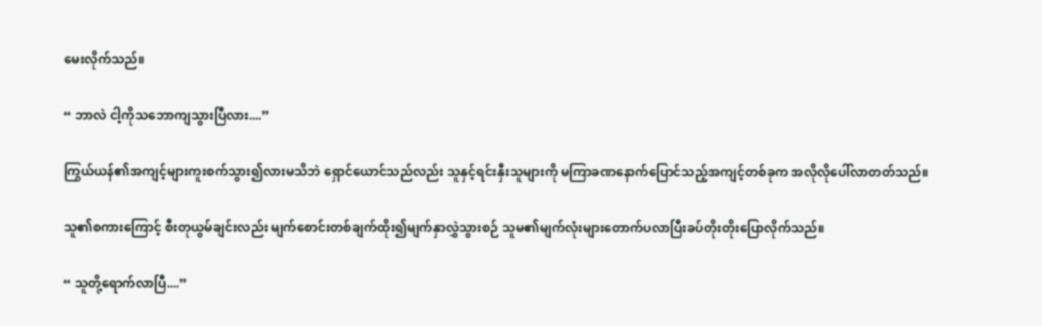မေးလိုက်သည်။

“ ဘာလဲ ငါ့ကိုသဘောကျသွားပြီလား....”

ကြွယ်ယန်၏အကျင့်များကူးစက်သွား၍လားမသိဘဲ ရှောင်ယောင်သည်လည်း သူနှင့်ရင်းနှီးသူများကို မကြာခဏနောက်ပြောင်သည့်အကျင့်တစ်ခုက အလိုလိုပေါ်လာတတ်သည်။

သူ၏စကားကြောင့် စီးတုယွမ်ချင်းလည်း မျက်စောင်းတစ်ချက်ထိုး၍မျက်နှာလွှဲသွားစဉ် သူမ၏မျက်လုံးများတောက်ပလာပြီးခပ်တိုးတိုးပြောလိုက်သည်။

“ သူတို့ရောက်လာပြီ....”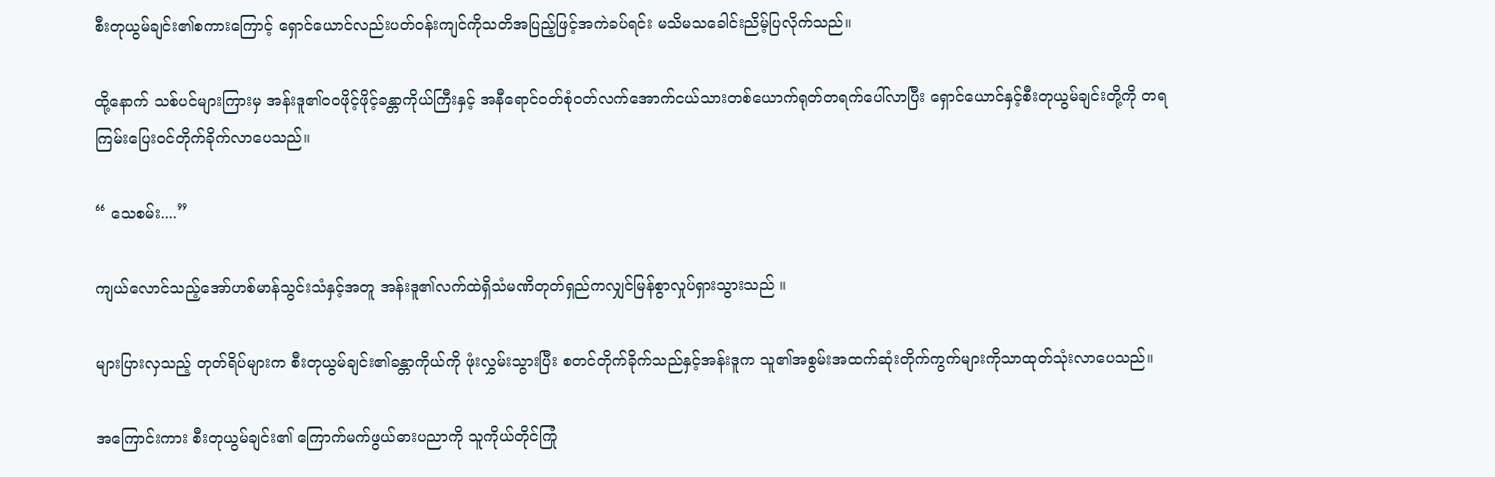စီးတုယွမ်ချင်း၏စကားကြောင့် ရှောင်ယောင်လည်းပတ်ဝန်းကျင်ကိုသတိအပြည့်ဖြင့်အကဲခပ်ရင်း မသိမသခေါင်းညိမ့်ပြလိုက်သည်။

ထို့နောက် သစ်ပင်များကြားမှ အန်းဒူ၏ဝဝဖိုင့်ဖိုင့်ခန္တာကိုယ်ကြီးနှင့် အနီရောင်ဝတ်စုံဝတ်လက်အောက်ငယ်သားတစ်ယောက်ရုတ်တရက်ပေါ်လာပြီး ရှောင်ယောင်နှင့်စီးတုယွမ်ချင်းတို့ကို တရကြမ်းပြေးဝင်တိုက်ခိုက်လာပေသည်။

“ သေစမ်း....”

ကျယ်လောင်သည့်အော်ဟစ်မာန်သွင်းသံနှင့်အတူ အန်းဒူ၏လက်ထဲရှိသံမဏိတုတ်ရှည်ကလျှင်မြန်စွာလှုပ်ရှားသွားသည် ။

များပြားလှသည့် တုတ်ရိပ်များက စီးတုယွမ်ချင်း၏ခန္တာကိုယ်ကို ဖုံးလွှမ်းသွားပြီး စတင်တိုက်ခိုက်သည်နှင့်အန်းဒူက သူ၏အစွမ်းအထက်ဆုံးတိုက်ကွက်များကိုသာထုတ်သုံးလာပေသည်။

အကြောင်းကား စီးတုယွမ်ချင်း၏ ကြောက်မက်ဖွယ်ဓားပညာကို သူကိုယ်တိုင်ကြုံ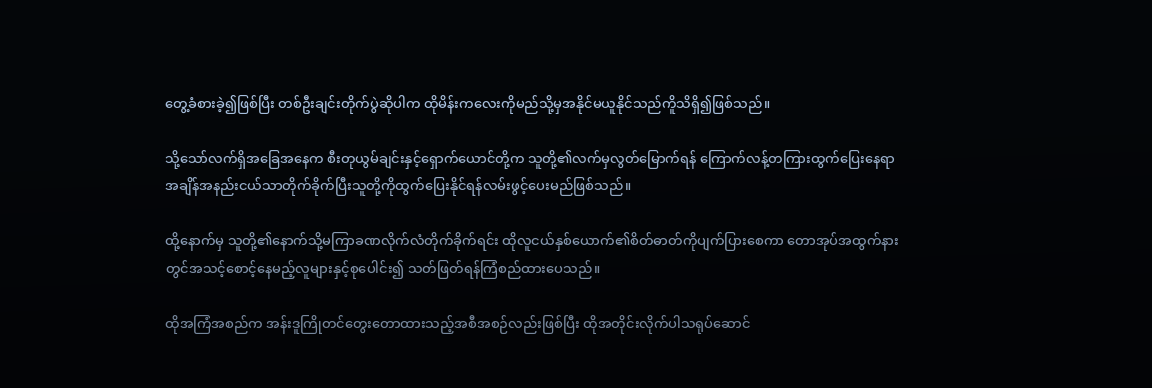တွေ့ခံစားခဲ့၍ဖြစ်ပြီး တစ်ဦးချင်းတိုက်ပွဲဆိုပါက ထိုမိန်းကလေးကိုမည်သို့မှအနိုင်မယူနိုင်သည်ကိူသိရှိ၍ဖြစ်သည်။

သို့သော်လက်ရှိအခြေအနေက စီးတုယွမ်ချင်းနှင့်ရှောက်ယောင်တို့က သူတို့၏လက်မှလွတ်မြောက်ရန် ကြောက်လန့်တကြားထွက်ပြေးနေရာ အချိန်အနည်းငယ်သာတိုက်ခိုက်ပြီးသူတို့ကိုထွက်ပြေးနိုင်ရန်လမ်းဖွင့်ပေးမည်ဖြစ်သည်။

ထို့နောက်မှ သူတို့၏နောက်သို့မကြာခဏလိုက်လံတိုက်ခိုက်ရင်း ထိုလူငယ်နှစ်ယောက်၏စိတ်ဓာတ်ကိုပျက်ပြားစေကာ တောအုပ်အထွက်နားတွင်အသင့်စောင့်နေမည့်လူများနှင့်စုပေါင်း၍ သတ်ဖြတ်ရန်ကြံစည်ထားပေသည်။

ထိုအကြံအစည်က အန်းဒူကြိုတင်တွေးတောထားသည့်အစီအစဉ်လည်းဖြစ်ပြီး ထိုအတိုင်းလိုက်ပါသရုပ်ဆောင်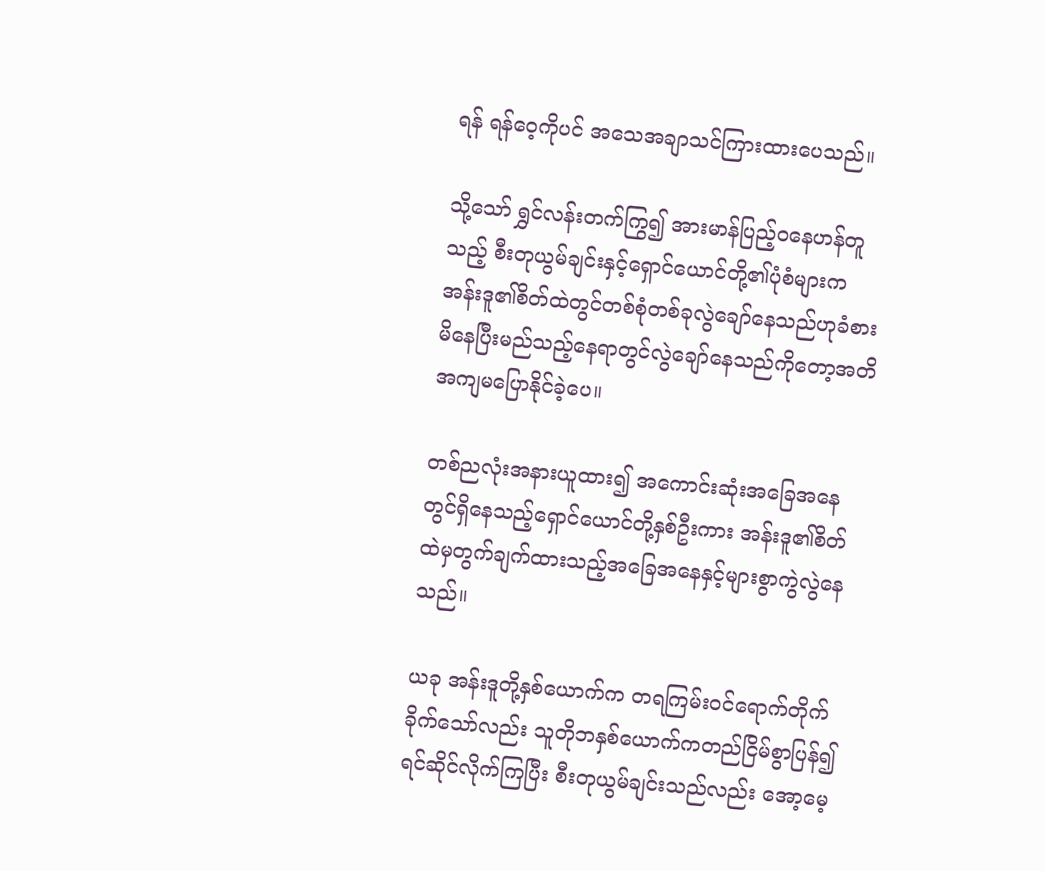ရန် ရန်ဝေ့ကိုပင် အသေအချာသင်ကြားထားပေသည်။

သို့သော် ရွှင်လန်းတက်ကြွ၍ အားမာန်ပြည့်ဝနေဟန်တူသည့် စီးတုယွမ်ချင်းနှင့်ရှောင်ယောင်တို့၏ပုံစံများက အန်းဒူ၏စိတ်ထဲတွင်တစ်စုံတစ်ခုလွဲချော်နေသည်ဟုခံစားမိနေပြီးမည်သည့်နေရာတွင်လွဲချော်နေသည်ကိုတော့အတိအကျမပြောနိုင်ခဲ့ပေ။

တစ်ညလုံးအနားယူထား၍ အကောင်းဆုံးအခြေအနေတွင်ရှိနေသည့်ရှောင်ယောင်တို့နှစ်ဦးကား အန်းဒူ၏စိတ်ထဲမှတွက်ချက်ထားသည့်အခြေအနေနှင့်များစွာကွဲလွဲနေသည်။

ယခု အန်းဒူတို့နှစ်ယောက်က တရကြမ်းဝင်ရောက်တိုက်ခိုက်သော်လည်း သူတိုဘနှစ်ယောက်ကတည်ငြိမ်စွာပြန်၍ရင်ဆိုင်လိုက်ကြပြီး စီးတုယွမ်ချင်းသည်လည်း အော့မေ့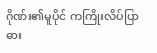ဂိုဏ်း၏မူပိုင် ကကြိုးလိပ်ပြာဓား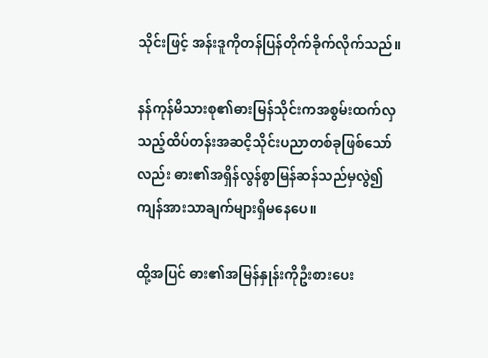သိုင်းဖြင့် အန်းဒူကိုတန်ပြန်တိုက်ခိုက်လိုက်သည်။

နန်ကုန်မိသားစု၏ဓားမြန်သိုင်းကအစွမ်းထက်လှသည့်ထိပ်တန်းအဆငိ့သိုင်းပညာတစ်ခုဖြစ်သော်လည်း ဓား၏အရှိန်လွန်စွာမြန်ဆန်သည်မှလွဲ၍ ကျန်အားသာချက်များရှိမနေပေ။

ထို့အပြင် ဓား၏အမြန်နှုန်းကိုဦးစားပေး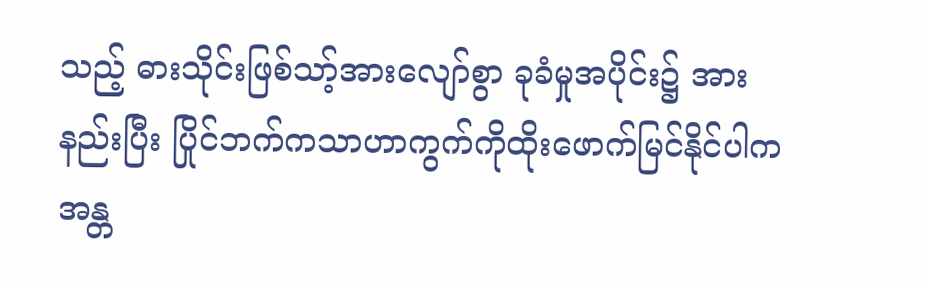သည့် ဓားသိုင်းဖြစ်သာ့်အားလျော်စွာ ခုခံမှုအပိုင်း၌ အားနည်းပြီး ပြိုင်ဘက်ကသာဟာကွက်ကိုထိုးဖောက်မြင်နိုင်ပါက အန္တ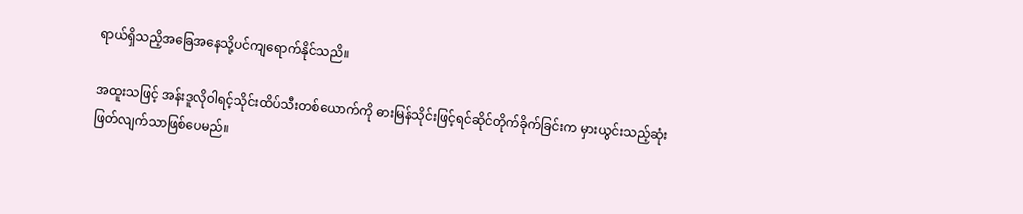ရာယ်ရှိသညိ့အခြေအနေသို့ပင်ကျရောက်နိုင်သညိ။

အထူးသဖြင့် အန်းဒူလိုဝါရင့်သိုင်းထိပ်သီးတစ်ယောက်ကို ဓားမြန်သိုင်းဖြင့်ရင်ဆိုင်တိုက်ခိုက်ခြင်းက မှားယွင်းသည့်ဆုံးဖြတ်လျက်သာဖြစ်ပေမည်။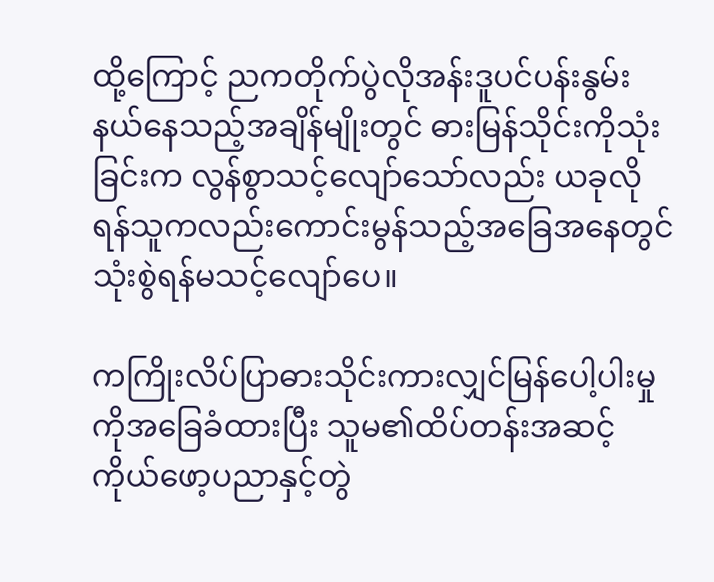ထို့ကြောင့် ညကတိုက်ပွဲလိုအန်းဒူပင်ပန်းနွမ်းနယ်နေသည့်အချိန်မျိုးတွင် ဓားမြန်သိုင်းကိုသုံးခြင်းက လွန်စွာသင့်လျော်သော်လည်း ယခုလိုရန်သူကလည်းကောင်းမွန်သည့်အခြေအနေတွင်သုံးစွဲရန်မသင့်လျော်ပေ။

ကကြိုးလိပ်ပြာဓားသိုင်းကားလျှင်မြန်ပေါ့ပါးမှုကိုအခြေခံထားပြီး သူမ၏ထိပ်တန်းအဆင့်ကိုယ်ဖော့ပညာနှင့်တွဲ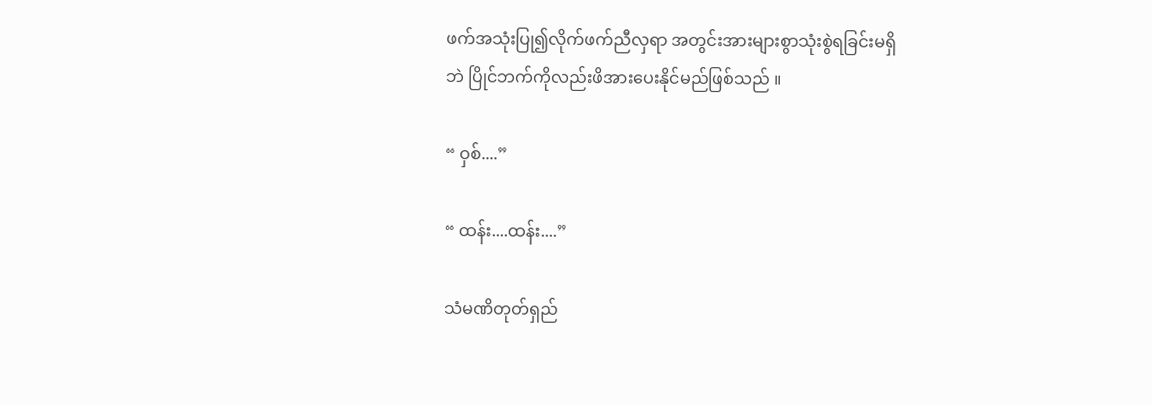ဖက်အသုံးပြု၍လိုက်ဖက်ညီလှရာ အတွင်းအားများစွာသုံးစွဲရခြင်းမရှိဘဲ ပြိုင်ဘက်ကိုလည်းဖိအားပေးနိုင်မည်ဖြစ်သည် ။

“ ဝှစ်....”

“ ထန်း....ထန်း....”

သံမဏိတုတ်ရှည်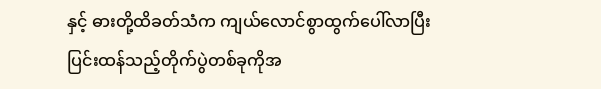နှင့် ဓားတို့ထိခတ်သံက ကျယ်လောင်စွာထွက်ပေါ်လာပြီး ပြင်းထန်သည့်တိုက်ပွဲတစ်ခုကိုအ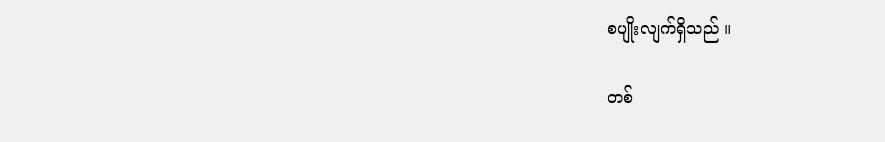စပျိုးလျက်ရှိသည် ။

တစ်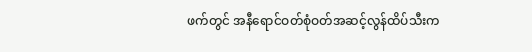ဖက်တွင် အနီရောင်ဝတ်စုံဝတ်အဆင့်လွန်ထိပ်သီးက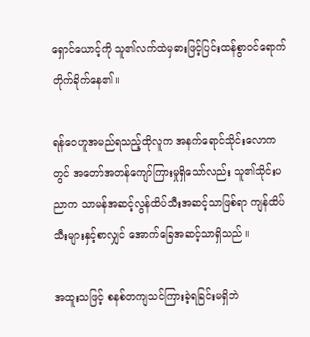ရှောင်‌ယောင့်ကို သူ၏လက်ထဲမှဓားဖြင့်ပြင်းထန်စွာဝင်ရောက်တိုက်ခိုက်နေ၏။

ရန်ဝေဟူအမည်ရသည့်ထိုလူက အနက်ရောင်သိုင်းလောကတွင် အတော်အတန်ကျော်ကြားမှုရှိသော်လည်း သူ၏သိုင်းပညာက သာမန်အဆင့်လွန်ထိပ်သီးအဆင့်သာဖြစ်ရာ ကျန်ထိပ်သီးများနှင့်စာလျှင် အောက်ခြေအဆင့်သာရှိသည် ။

အထူးသဖြင့် စနစ်တကျသင်ကြားခဲ့ရခြင်းမရှိဘဲ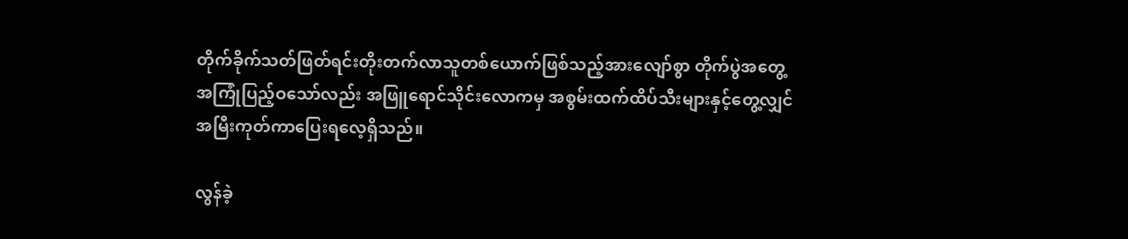တိုက်ခိုက်သတ်ဖြတ်ရင်းတိုးတက်လာသူတစ်ယောက်ဖြစ်သည့်အားလျော်စွာ တိုက်ပွဲအတွေ့အကြုံပြည့်ဝသော်လည်း အဖြူရောင်သိုင်းလောကမှ အစွမ်းထက်ထိပ်သီးများနှင့်တွေ့လျှင် အမြီးကုတ်ကာပြေးရလေ့ရှိသည်။

လွန်ခဲ့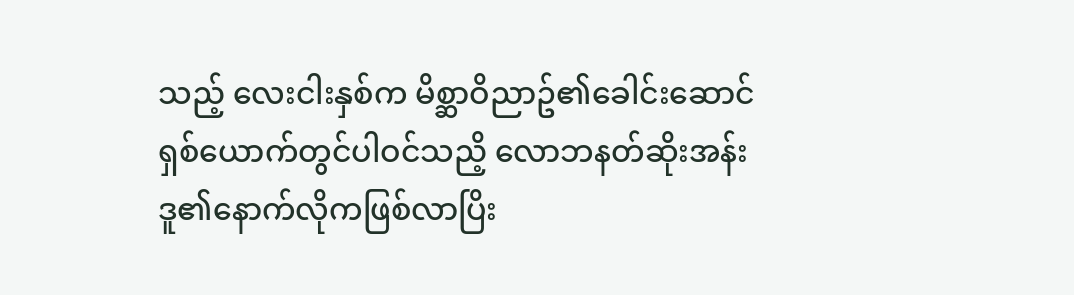သည့် လေးငါးနှစ်က မိစ္ဆာဝိညာဥ်၏‌ခေါင်းဆောင်ရှစ်ယောက်တွင်ပါဝင်သညိ့ လောဘနတ်ဆိုးအန်းဒူ၏နောက်လိုကဖြစ်လာပြိး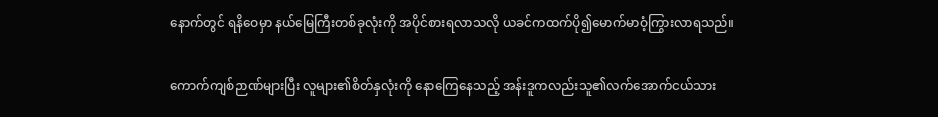နောက်တွင် ရနိဝေမှာ နယ်မြေကြီးတစ်ခုလုံးကို အပိုင်စားရလာသလို ယခင်ကထက်ပို၍မောက်မာဝံ့ကြွားလာရသည်။

ကောက်ကျစ်ဉာဏ်များပြီး လူများ၏စိတ်နှလုံးကို နောကြေနေသည့် အန်းဒူကလည်းသူ၏လက်အောက်ငယ်သား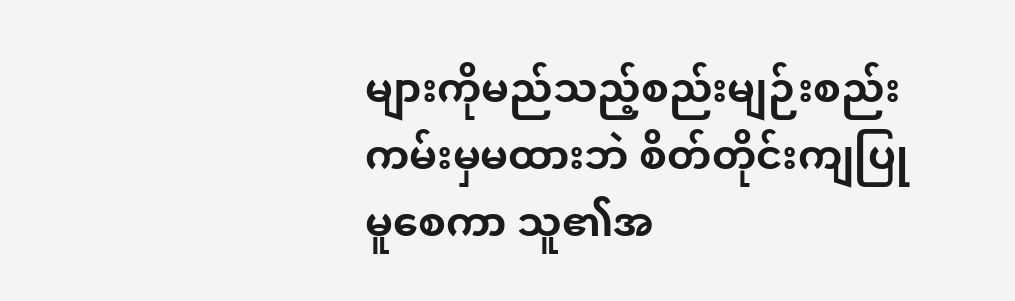များကိုမည်သည့်စည်းမျဉ်းစည်းကမ်းမှမထားဘဲ စိတ်တိုင်းကျပြုမူစေကာ သူ၏အ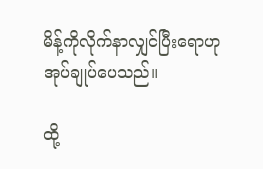မိန့်ကိုလိုက်နာလျှင်ပြီးရောဟု အုပ်ချုပ်ပေသည်။

ထို့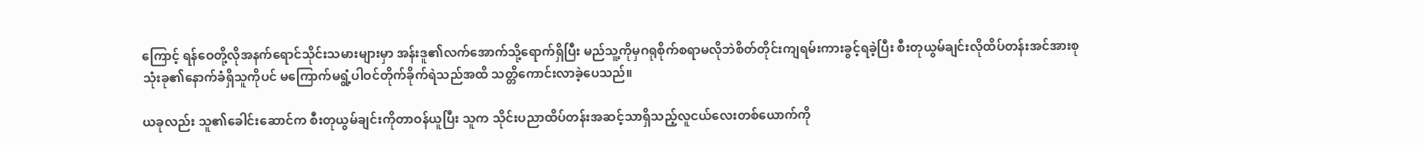ကြောင့် ရန်ဝေတို့လိုအနက်ရောင်သိုင်းသမားများမှာ အန်းဒူ၏လက်အောက်သို့ရောက်ရှိပြီး မည်သူ့ကိုမှဂရုစိုက်စရာမလိုဘဲစိတ်တိုင်းကျရမ်းကားခွင့်ရခဲ့ပြီး စီးတုယွမ်ချင်းလိုထိပ်တန်းအင်အားစုသုံးခု၏နောက်ခံရှိသူကိုပင် မကြောက်မရွံ့ပါဝင်တိုက်ခိုက်ရဲသည်အထိ သတ္တိကောင်းလာခဲ့ပေသည်။

ယခုလည်း သူ၏ခေါင်းဆောင်က စီးတုယွမ်ချင်းကိုတာဝန်ယူပြီး သူက သိုင်းပညာထိပ်တန်းအဆင့်သာရှိသည့်လူငယ်လေးတစ်ယောက်ကို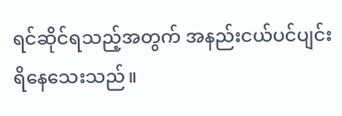ရင်ဆိုင်ရသည့်အတွက် အနည်းငယ်ပင်ပျင်းရိနေသေးသည်။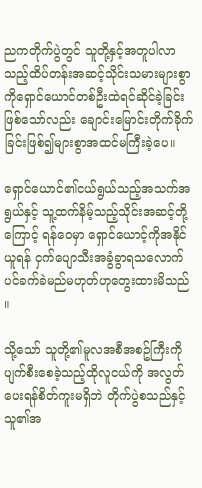ညကတိုက်ပွဲတွင် သူတို့နှင့်အတူပါလာသည့်ထိပ်တန်းအဆင့်သိုင်းသမားများစွာကိုရှောင်ယောင်တစ်ဦးထဲရင်ဆိုင်ခဲ့ခြင်းဖြစ်သော်လည်း ချောင်းမြောင်းတိုက်ခိုက်ခြင်းဖြစ်၍များစွာအထင်မကြီးခဲ့ပေ။

ရှောင်ယောင်၏ငယ်ရွယ်သည့်အသက်အရွယ်နှင့် သူ့ထက်နိမ့်သည့်သိုင်းအဆင့်တို့ကြောင့် ရန်ဝေမှာ ရှောင်ယောင့်ကိုအနိုင်ယူရန် ငှက်ပျောသီးအခွံခွာရသလောက်ပင်ခက်ခဲမည်မဟုတ်ဟုတွေးထားမိသည် ။

သို့သော် သူတို့၏မူလအစီအစဥ်ကြီးကိုပျက်စီးစေခဲ့သည့်ထိုလူငယ်ကို အလွတ်ပေးရန်စိတ်ကူးမရှိဘဲ တိုက်ပွဲစသည်နှင့် သူ၏အ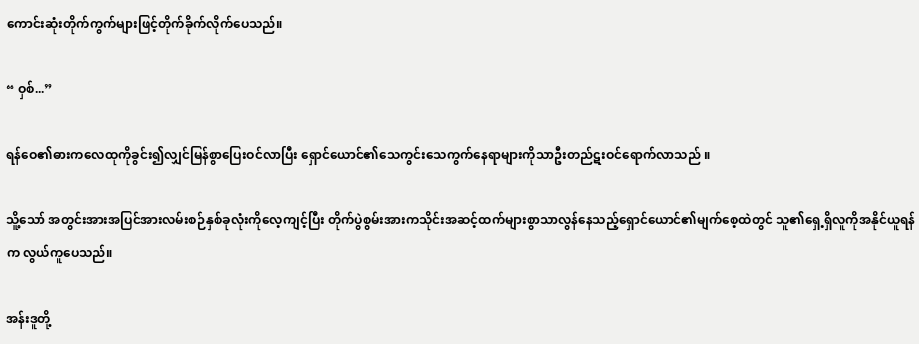ကောင်းဆုံးတိုက်ကွက်များဖြင့်တိုက်ခိုက်လိုက်ပေသည်။

“ ဝှစ်...”

ရန်ဝေ၏ဓားက‌လေထုကိုခွင်း၍လျှင်မြန်စွာပြေးဝင်လာပြီး ရှောင်ယောင်၏သေကွင်းသေကွက်နေရာများကိုသာဦးတည်ဋးဝင်ရောက်လာသည် ။

သိူ့သော် အတွင်းအားအပြင်အားလမ်းစဉ်နှစ်ခုလုံးကိုလေ့ကျင့်ပြီး တိုက်ပွဲစွမ်းအားကသိုင်းအဆင့်ထက်များစွာသာလွန်နေသည့်ရှောင်‌ယောင်၏မျက်စေ့ထဲတွင် သူ၏ရှေ့ရှိလူကိုအနိုင်ယူရန်က လွယ်ကူပေသည်။

အန်းဒူတို့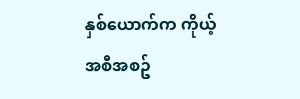နှစ်‌ယောက်က ကိုယ့်အစီအစဥ်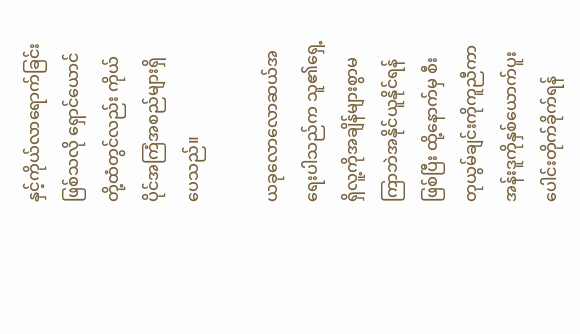နှင့်ကိုယ်လာရောက်ခြင်းဖြစ်သလို ရှောင်ယောင်တို့ထံတွင်လည်း ကိုယ်ပိုင်အကြံအစည်များရှိပေသည်။

ယခုလောလောဆယ်အရေးပါသည်က သူ၏ရှေ့ရှိလူ့ကိုအချိန်များစွာမကြာဘဲအနိုင်ယူနိုင်ရန်ဖြစ်ပြီး ထို့နောက်မှ စီးတုယွမ်ချင်းကိုကူညီကာ အန်းဒူကိုနှစ်ယောက်ပူးပေါင်းတိုက်ခိုက်ရန်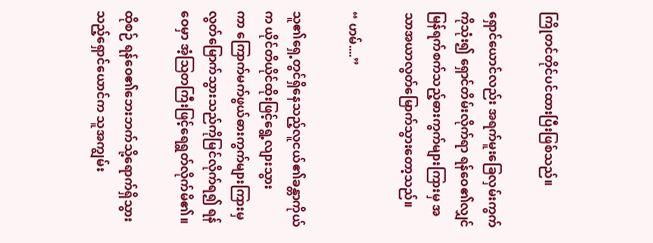ကြိုတင်တိုင်ပင်ထားပြီးဖြစ်သည်။

ရှောင်ယောင်လည်း အရက်မူးခြေလှမ်းကွက်ကိုသုံး၍ ရှောင်တိမ်းလိုက်ရာ ရန်‌ဝေ၏လျှင်မြန်ရက်စက်သည့်ဓားကွက်များကြားမှ အသာအယာလွတ်မြောက်သွားတော့သည်။

“ ဟမ်....”

သူ၏ရှေ့တွင်ရှိနေသည့်လူငယ်၏ခန္တာကိုယ်က ယိုင်တိယိုင်ထိုးဖြင့်ရွေ့လျားသွားကာ ‌ကြောက်မက်ဖွယ်ဓားကွက်များကြားမှလွတ်မြောက်သွားသည်ကိုမြင်လိုက်ရ၍ ရန်ဝေမှာ အံ့ဩတကြီးဖြင့်ရေရွတ်လိုက်မိ၏။

ထိုစဉ် ရန်ဝေ၏ဘေးဘက်သို့ရောက်ရှိသွားသည့်ရှောင်ယောင်က သူအကျွမ်း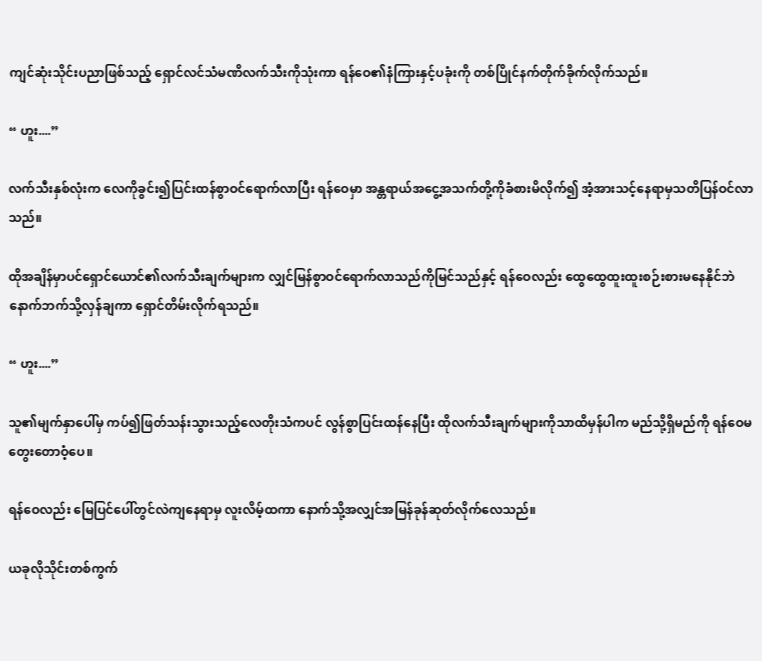ကျင်ဆုံးသိုင်းပညာဖြစ်သည့် ရှောင်လင်သံမဏိလက်သီးကိုသုံးကာ ရန်ဝေ၏နံကြားနှင့်ပခုံးကို တစ်ပြိုင်နက်တိုက်ခိုက်လိုက်သည်။

“ ဟူး....”

လက်သီးနှစ်လုံးက လေကိုခွင်း၍ပြင်းထန်စွာဝင်ရောက်လာပြီး ရန်ဝေမှာ အန္တရာယ်အငွေ့အသက်တို့ကိုခံစားမိလိုက်၍ အံ့အားသင့်နေရာမှသတိပြန်ဝင်လာသည်။

ထိုအချိန်မှာပင်ရှောင်ယောင်၏လက်သီးချက်များက လျှင်မြန်စွာဝင်ရောက်လာသည်ကိုမြင်သည်နှင့် ရန်ဝေလည်း ထွေထွေထူးထူးစဉ်းစားမနေနိုင်ဘဲ နောက်ဘက်သို့လှန်ချကာ ရှောင်တိမ်းလိုက်ရသည်။

“ ဟူး....”

သူ၏မျက်နှာပေါ်မှ ကပ်၍ဖြတ်သန်းသွားသည့်လေတိုးသံကပင် လွန်စွာပြင်းထန်နေပြီး ထိုလက်သီးချက်များကိုသာထိမှန်ပါက မည်သို့ရှိမည်ကို ရန်ဝေမတွေးတောဝံ့ပေ။

ရန်ဝေလည်း မြေပြင်ပေါ်တွင်လဲကျနေရာမှ လူးလိမ့်ထကာ နောက်သို့အလျှင်အမြန်ခုန်ဆုတ်လိုက်လေသည်။

ယခုလိုသိုင်းတစ်ကွက်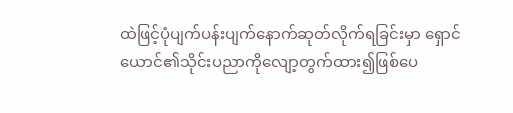ထဲဖြင့်ပုံပျက်ပန်းပျက်နောက်ဆုတ်လိုက်ရခြင်းမှာ ရှောင်ယောင်၏သိုင်းပညာကိုလျော့တွက်ထား၍ဖြစ်ပေ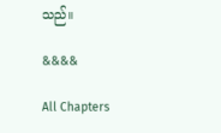သည်။

&&&&

All Chapters